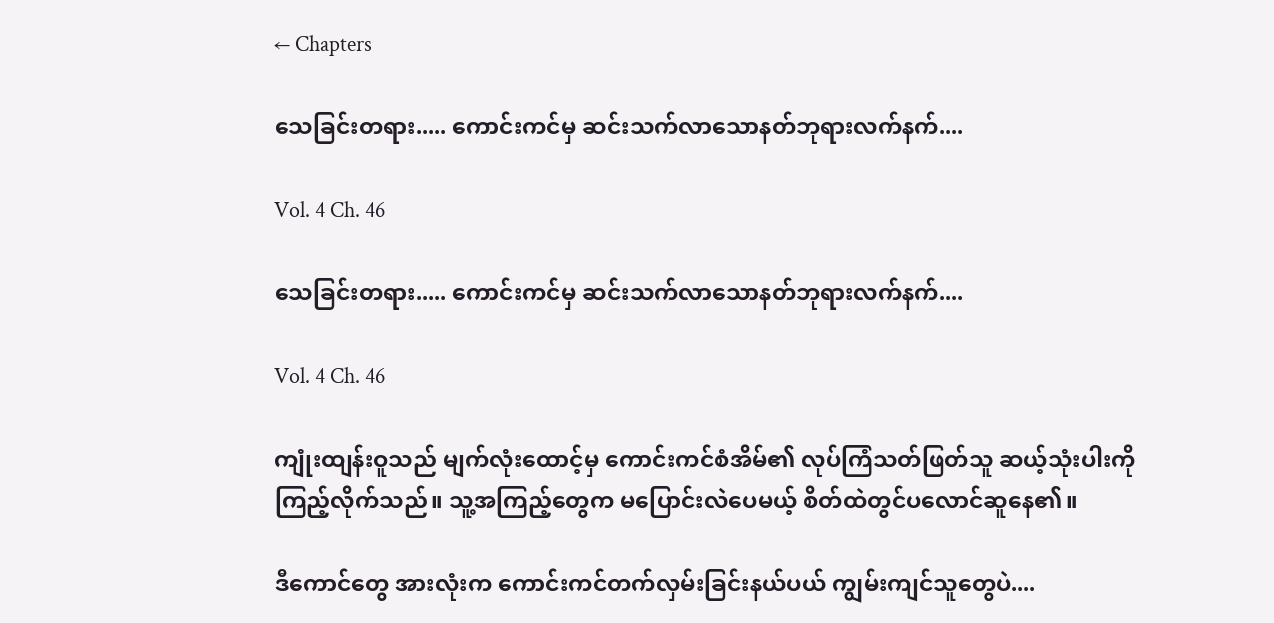← Chapters

သေခြင်းတရား..... ကောင်းကင်မှ ဆင်းသက်လာသောနတ်ဘုရားလက်နက်....

Vol. 4 Ch. 46

သေခြင်းတရား..... ကောင်းကင်မှ ဆင်းသက်လာသောနတ်ဘုရားလက်နက်....

Vol. 4 Ch. 46

ကျုံးထျန်းဝူသည် မျက်လုံးထောင့်မှ ကောင်းကင်စံအိမ်၏ လုပ်ကြံသတ်ဖြတ်သူ ဆယ့်သုံးပါးကို ကြည့်လိုက်သည်။ သူ့အကြည့်တွေက မပြောင်းလဲပေမယ့် စိတ်ထဲတွင်ပလောင်ဆူနေ၏။

ဒီကောင်တွေ အားလုံးက ကောင်းကင်တက်လှမ်းခြင်းနယ်ပယ် ကျွမ်းကျင်သူတွေပဲ....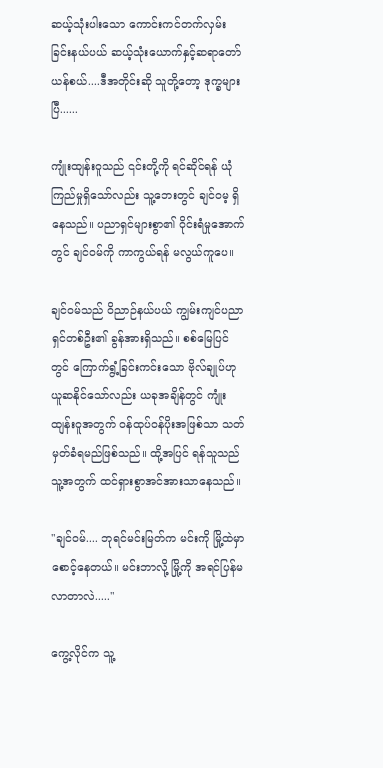ဆယ့်သုံးပါးသော ကောင်းကင်တက်လှမ်းခြင်းနယ်ပယ် ဆယ့်သုံးယောက်နှင့်ဆရာတော်ယန်စယ်....ဒီအတိုင်းဆို သူတို့တော့ ဒုက္ခများပြီ......

ကျုံးထျန်းဝူသည် ၎င်းတို့ကို ရင်ဆိုင်ရန် ယုံကြည်မှုရှိသော်လည်း သူ့ဘေးတွင် ချင်ဝမ့ ရှိနေသည်။ ပညာရှင်များစွာ၏ ဝိုင်းရံမှုအောက်တွင် ချင်ဝမ်ကို ကာကွယ်ရန် မလွယ်ကူပေ။

ချင်ဝမ်သည် ဝိညာဉ်နယ်ပယ် ကျွမ်းကျင်ပညာရှင်တစ်ဦး၏ ခွန်အားရှိသည်။ စစ်မြေပြင်တွင် ကြောက်ရွံ့ခြင်းကင်းသော ဗိုလ်ချုပ်ဟု ယူဆနိုင်သော်လည်း ယခုအချိန်တွင် ကျုံးထျန်းဝူအတွက် ဝန်ထုပ်ဝန်ပိုးအဖြစ်သာ သတ်မှတ်ခံရမည်ဖြစ်သည်။ ထို့အပြင် ရန်သူသည် သူ့အတွက် ထင်ရှားစွာအင်အားသာနေသည်။

"ချင်ဝမ်.... ဘုရင်မင်းမြတ်က မင်းကို မြို့ထဲမှာ စောင့်နေတယ်။ မင်းဘာလို့ မြို့ကို အရင်ပြန်မလာတာလဲ....."

ကွေ့လိုင်က သူ့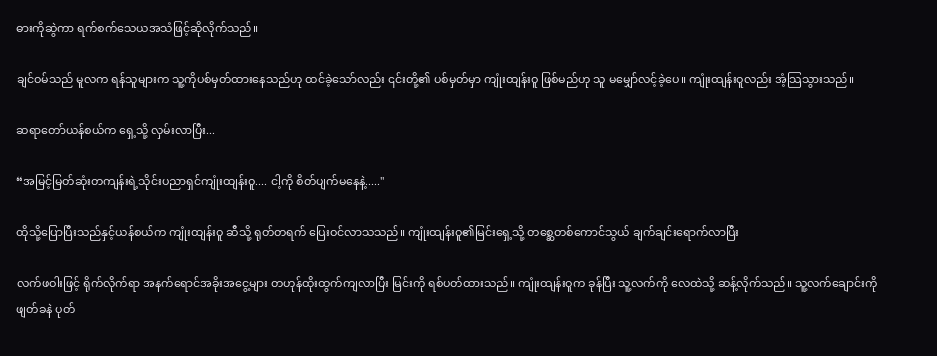ဓားကိုဆွဲကာ ရက်စက်သေယအသံဖြင့်ဆိုလိုက်သည်။

ချင်ဝမ်သည် မူလက ရန်သူများက သူ့ကိုပစ်မှတ်ထားနေသည်ဟု ထင်ခဲ့သော်လည်း ၎င်းတို့၏ ပစ်မှတ်မှာ ကျုံးထျန်းဝူ ဖြစ်မည်ဟု သူ မမျှော်လင့်ခဲ့ပေ။ ကျုံးထျန်းဝူလည်း အံ့သြသွားသည်။

ဆရာတော်ယန်စယ်က ရှေ့သို့ လှမ်းလာပြီး...

“အမြင့်မြတ်ဆုံးတကျန်းရဲ့သိုင်းပညာရှင်ကျုံးထျန်းဝူ.... ငါ့ကို စိတ်ပျက်မနေနဲ့....."

ထိုသို့ပြောပြီးသည်နှင့်ယန်စယ်က ကျုံးထျန်းဝူ ဆီသို့ ရုတ်တရက် ပြေးဝင်လာသသည်။ ကျုံးထျန်းဝူ၏မြင်းရှေ့သို့ တစ္ဆေတစ်ကောင်သွယ် ချက်ချင်းရောက်လာပြီး

လက်ဖဝါးဖြင့် ရိုက်လိုက်ရာ အနက်ရောင်အခိုးအငွေ့များ တဟုန်ထိုးထွက်ကျလာပြီး မြင်းကို ရစ်ပတ်ထားသည်။ ကျုံးထျန်းဝူက ခုန်ပြီး သူ့လက်ကို လေထဲသို့ ဆန့်လိုက်သည်။ သူ့လက်ချောင်းကို ဖျတ်ခနဲ ပုတ်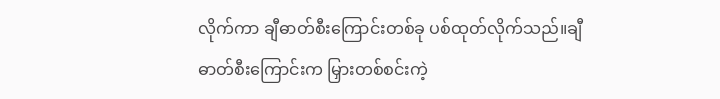လိုက်ကာ ချီဓာတ်စီးကြောင်းတစ်ခု ပစ်ထုတ်လိုက်သည်။ချီဓာတ်စီးကြောင်းက မြှားတစ်စင်းကဲ့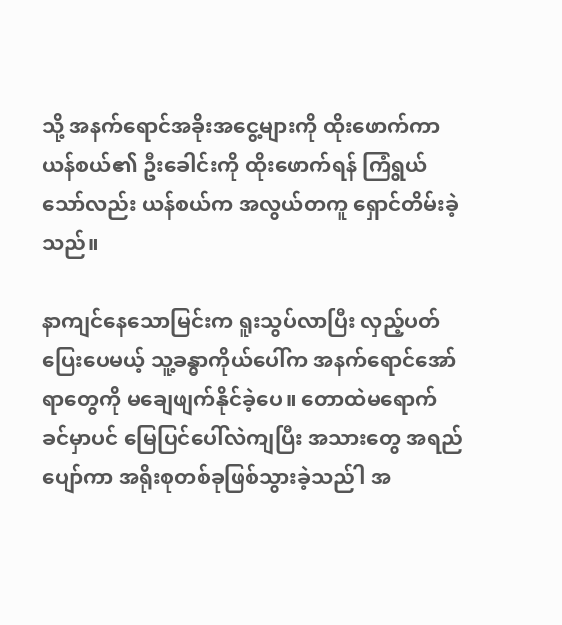သို့ အနက်ရောင်အခိုးအငွေ့များကို ထိုးဖောက်ကာ ယန်စယ်၏ ဦးခေါင်းကို ထိုးဖောက်ရန် ကြံရွယ်သော်လည်း ယန်စယ်က အလွယ်တကူ ရှောင်တိမ်းခဲ့သည်။

နာကျင်နေသောမြင်းက ရူးသွပ်လာပြီး လှည့်ပတ်ပြေးပေမယ့် သူ့ခန္ဓာကိုယ်ပေါ်က အနက်ရောင်အော်ရာတွေကို မချေဖျက်နိုင်ခဲ့ပေ။ တောထဲမရောက်ခင်မှာပင် မြေပြင်ပေါ်လဲကျပြီး အသားတွေ အရည်ပျော်ကာ အရိုးစုတစ်ခုဖြစ်သွားခဲ့သည်ါ အ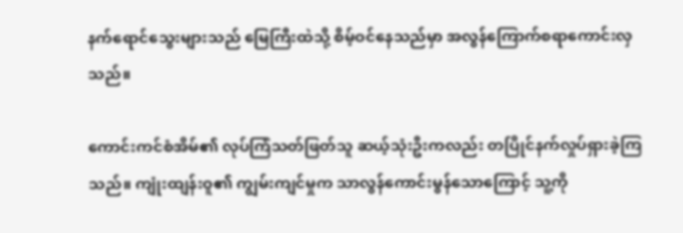နက်ရောင်သွေးများသည် မြေကြီးထဲသို့ စိမ့်ဝင်နေသည်မှာ အလွန်ကြောက်စရာကောင်းလှသည်။

ကောင်းကင်စံအိမ်၏ လုပ်ကြံသတ်ဖြတ်သူ ဆယ့်သုံးဦးကလည်း တပြိုင်နက်လှုပ်ရှားခဲ့ကြသည်။ ကျုံးထျန်းဝူ၏ ကျွမ်းကျင်မှုက သာလွန်ကောင်းမွန်သောကြောင့် သူ့ကို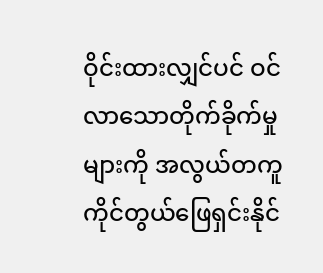ဝိုင်းထားလျှင်ပင် ဝင်လာသောတိုက်ခိုက်မှုများကို အလွယ်တကူ ကိုင်တွယ်ဖြေရှင်းနိုင်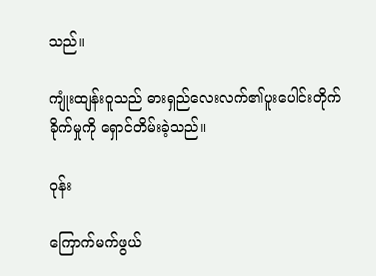သည်။

ကျုံးထျန်းဝူသည် ဓားရှည်လေးလက်၏ပူးပေါင်းတိုက်ခိုက်မှုကို ရှောင်တိမ်းခဲ့သည်။

ဝုန်း

ကြောက်မက်ဖွယ်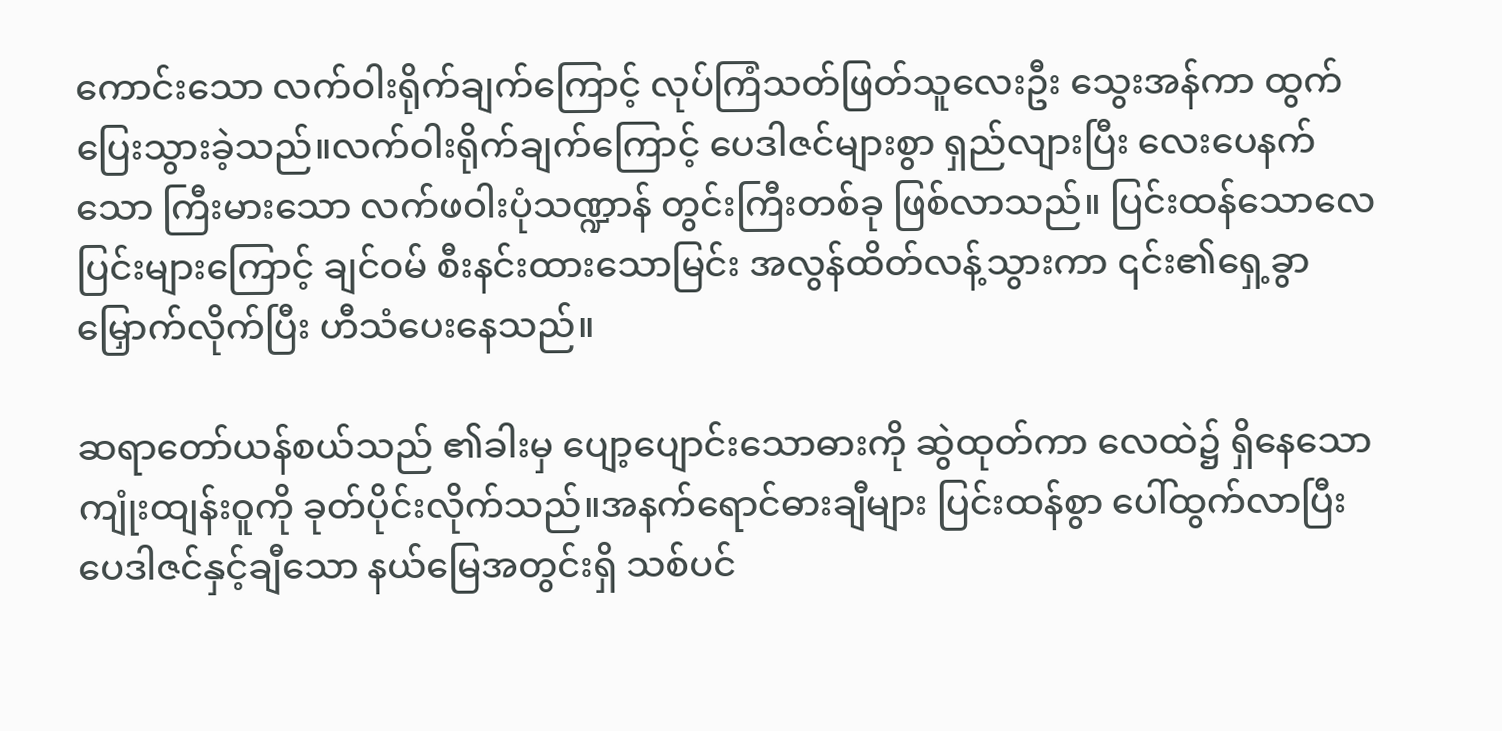ကောင်းသော လက်ဝါးရိုက်ချက်ကြောင့် လုပ်ကြံသတ်ဖြတ်သူလေးဦး သွေးအန်ကာ ထွက်ပြေးသွားခဲ့သည်။လက်ဝါးရိုက်ချက်ကြောင့် ပေဒါဇင်များစွာ ရှည်လျားပြီး လေးပေနက်သော ကြီးမားသော လက်ဖဝါးပုံသဏ္ဍာန် တွင်းကြီးတစ်ခု ဖြစ်လာသည်။ ပြင်းထန်သောလေပြင်းများကြောင့် ချင်ဝမ် စီးနင်းထားသောမြင်း အလွန်ထိတ်လန့်သွားကာ ၎င်း၏ရှေ့ခွာမြှောက်လိုက်ပြီး ဟီသံပေးနေသည်။

ဆရာတော်ယန်စယ်သည် ၏ခါးမှ ပျော့ပျောင်းသောဓားကို ဆွဲထုတ်ကာ လေထဲ၌ ရှိနေသော ကျုံးထျန်းဝူကို ခုတ်ပိုင်းလိုက်သည်။အနက်ရောင်ဓားချီများ ပြင်းထန်စွာ ပေါ်ထွက်လာပြီး ပေဒါဇင်နှင့်ချီသော နယ်မြေအတွင်းရှိ သစ်ပင်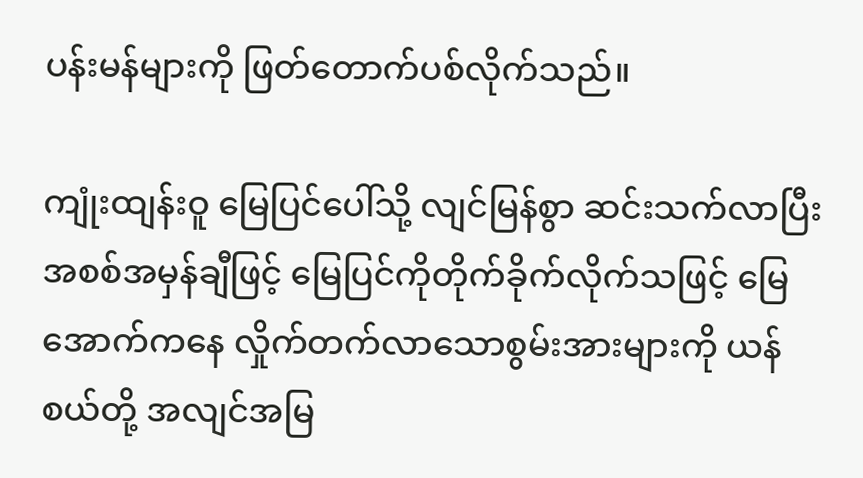ပန်းမန်များကို ဖြတ်တောက်ပစ်လိုက်သည်။

ကျုံးထျန်းဝူ မြေပြင်ပေါ်သို့ လျင်မြန်စွာ ဆင်းသက်လာပြီး အစစ်အမှန်ချီဖြင့် မြေပြင်ကိုတိုက်ခိုက်လိုက်သဖြင့် မြေအောက်ကနေ လှိုက်တက်လာသောစွမ်းအားများကို ယန်စယ်တို့ အလျင်အမြ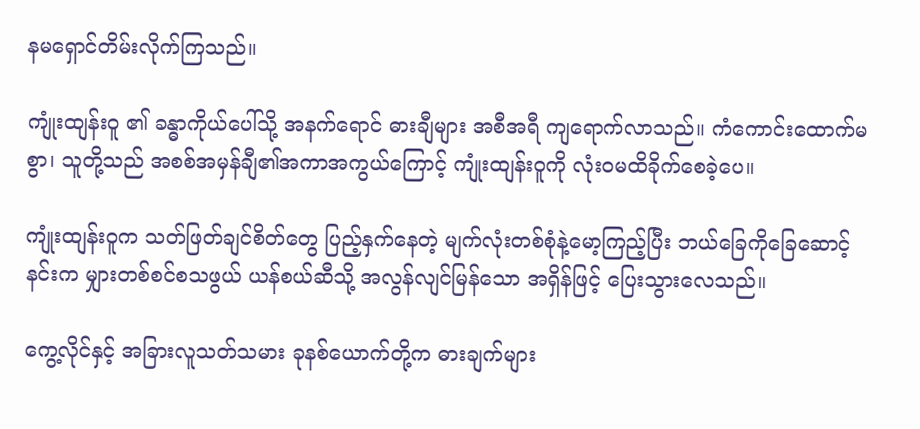နမရှောင်တိမ်းလိုက်ကြသည်။

ကျုံးထျန်းဝူ ၏ ခန္ဓာကိုယ်ပေါ်သို့ အနက်ရောင် ဓားချီများ အစီအရီ ကျရောက်လာသည်။ ကံကောင်းထောက်မစွာ၊ သူတို့သည် အစစ်အမှန်ချီ၏အကာအကွယ်ကြောင့် ကျုံးထျန်းဝူကို လုံးဝမထိခိုက်စေခဲ့ပေ။

ကျုံးထျန်းဝူက သတ်ဖြတ်ချင်စိတ်တွေ ပြည့်နှက်နေတဲ့ မျက်လုံးတစ်စုံနဲ့မော့ကြည့်ပြီး ဘယ်ခြေကိုခြေဆောင့်နင်းက မျှားတစ်စင်စသဖွယ် ယန်စယ်ဆီသို့ အလွန်လျင်မြန်သော အရှိန်ဖြင့် ပြေးသွားလေသည်။

ကွေ့လိုင်နှင့် အခြားလူသတ်သမား ခုနစ်ယောက်တို့က ဓားချက်များ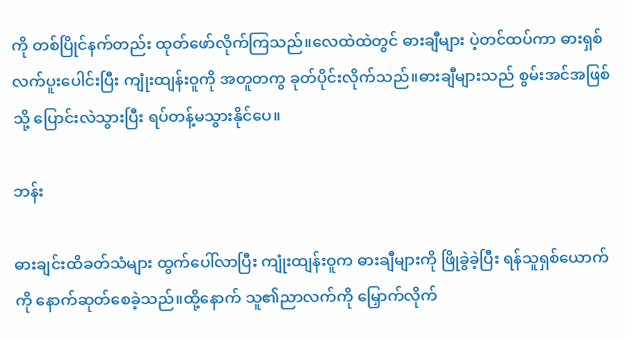ကို တစ်ပြိုင်နက်တည်း ထုတ်ဖော်လိုက်ကြသည်။လေထဲထဲတွင် ဓားချီများ ပဲ့တင်ထပ်ကာ ဓားရှစ်လက်ပူးပေါင်းပြီး ကျုံးထျန်းဝူကို အတူတကွ ခုတ်ပိုင်းလိုက်သည်။ဓားချီများသည် စွမ်းအင်အဖြစ်သို့ ပြောင်းလဲသွားပြီး ရပ်တန့်မသွားနိုင်ပေ။

ဘန်း

ဓားချင်းထိခတ်သံများ ထွက်ပေါ်လာပြီး ကျုံးထျန်းဝူက ဓားချီများကို ဖြိုခွဲခဲ့ပြီး ရန်သူရှစ်ယောက်ကို နောက်ဆုတ်စေခဲ့သည်။ထို့နောက် သူ၏ညာလက်ကို မြှောက်လိုက်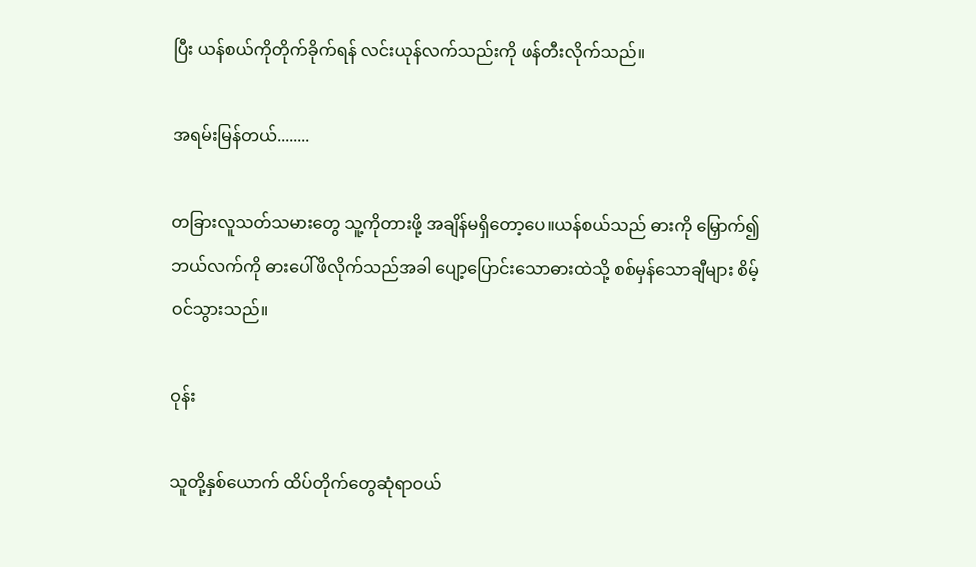ပြီး ယန်စယ်ကိုတိုက်ခိုက်ရန် လင်းယုန်လက်သည်းကို ဖန်တီးလိုက်သည်။

အရမ်းမြန်တယ်........

တခြားလူသတ်သမားတွေ သူ့ကိုတားဖို့ အချိန်မရှိတော့ပေ။ယန်စယ်သည် ဓားကို မြှောက်၍ ဘယ်လက်ကို ဓားပေါ်ဖိလိုက်သည်အခါ ပျော့ပြောင်းသောဓားထဲသို့ စစ်မှန်သောချီများ စိမ့်ဝင်သွားသည်။

ဝုန်း

သူတို့နှစ်ယောက် ထိပ်တိုက်တွေဆုံရာဝယ်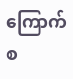ကြောက်စ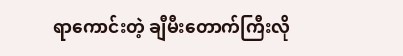ရာကောင်းတဲ့ ချီမီးတောက်ကြီးလို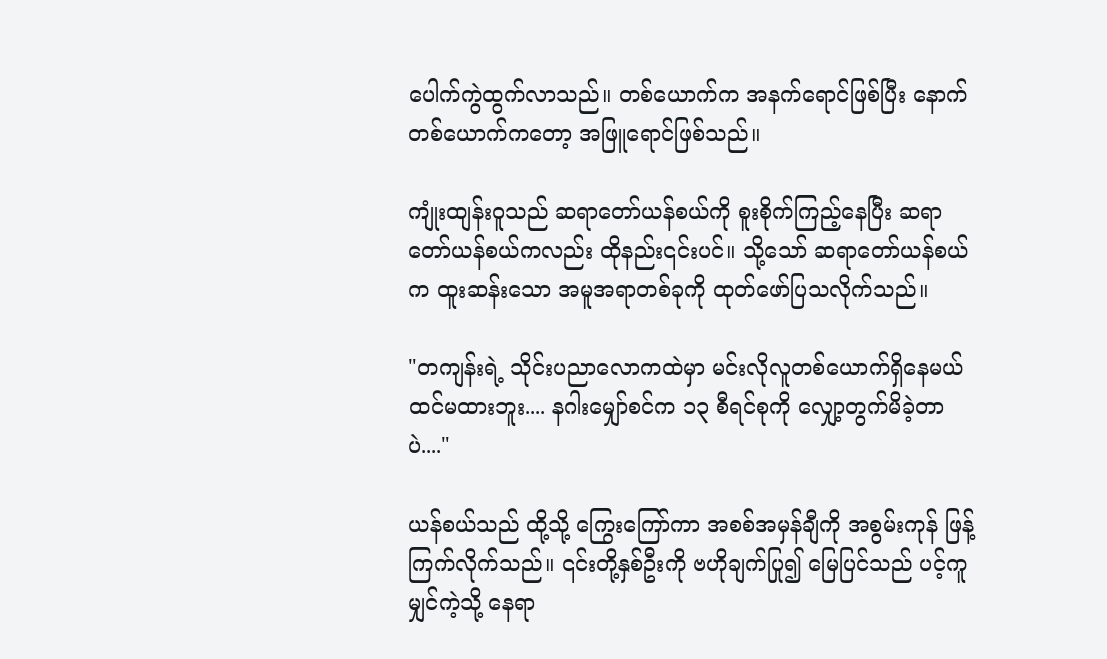ပေါက်ကွဲထွက်လာသည်။ တစ်ယောက်က အနက်ရောင်ဖြစ်ပြီး နောက်တစ်ယောက်ကတော့ အဖြူရောင်ဖြစ်သည်။

ကျုံးထျန်းဝူသည် ဆရာတော်ယန်စယ်ကို စူးစိုက်ကြည့်နေပြီး ဆရာတော်ယန်စယ်ကလည်း ထိုနည်း၎င်းပင်။ သို့သော် ဆရာတော်ယန်စယ်က ထူးဆန်းသော အမူအရာတစ်ခုကို ထုတ်ဖော်ပြသလိုက်သည်။

"တကျန်းရဲ့ သိုင်းပညာလောကထဲမှာ မင်းလိုလူတစ်ယောက်ရှိနေမယ်ထင်မထားဘူး.... နဂါးမျှော်စင်က ၁၃ စီရင်စုကို လျှော့တွက်မိခဲ့တာပဲ...."

ယန်စယ်သည် ထို့သို့ ကြွေးကြော်ကာ အစစ်အမှန်ချီကို အစွမ်းကုန် ဖြန့်ကြက်လိုက်သည်။ ၎င်းတို့နှစ်ဦးကို ဗဟိုချက်ပြု၍ မြေပြင်သည် ပင့်ကူမျှင်ကဲ့သို့ နေရာ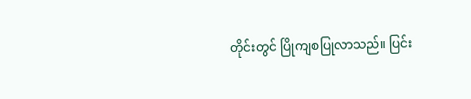တိုင်းတွင် ပြိုကျစပြုလာသည်။ ပြင်း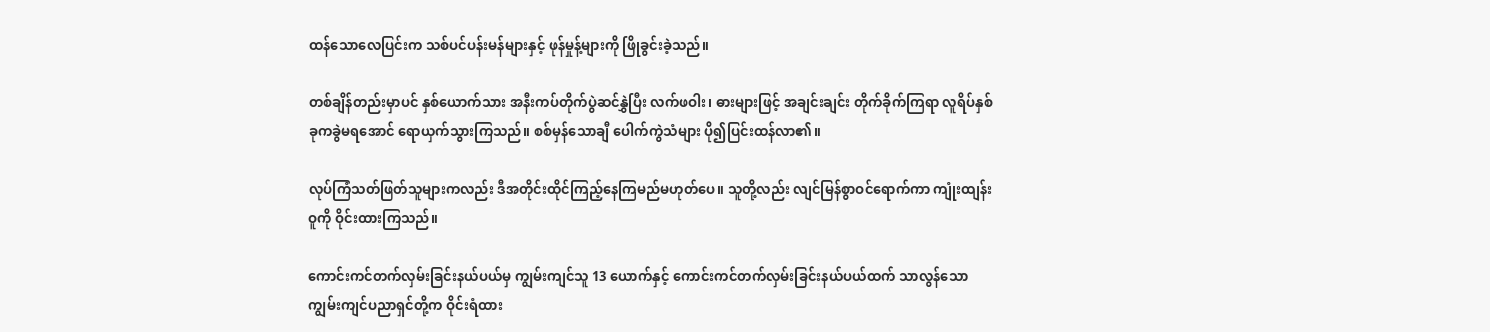ထန်သောလေပြင်းက သစ်ပင်ပန်းမန်များနှင့် ဖုန်မှုန့်များကို ဖြိုခွင်းခဲ့သည်။

တစ်ချိန်တည်းမှာပင် နှစ်ယောက်သား အနီးကပ်တိုက်ပွဲဆင်နွှဲပြီး လက်ဖဝါး၊ ဓားများဖြင့် အချင်းချင်း တိုက်ခိုက်ကြရာ လူရိပ်နှစ်ခုကခွဲမရအောင် ရောယှက်သွားကြသည်။ စစ်မှန်သောချီ ပေါက်ကွဲသံများ ပို၍ပြင်းထန်လာ၏။

လုပ်ကြံသတ်ဖြတ်သူများကလည်း ဒီအတိုင်းထိုင်ကြည့်နေကြမည်မဟုတ်ပေ။ သူတို့လည်း လျင်မြန်စွာဝင်ရောက်ကာ ကျုံးထျန်းဝူကို ဝိုင်းထားကြသည်။

ကောင်းကင်တက်လှမ်းခြင်းနယ်ပယ်မှ ကျွမ်းကျင်သူ 13 ယောက်နှင့် ကောင်းကင်တက်လှမ်းခြင်းနယ်ပယ်ထက် သာလွန်သော ကျွမ်းကျင်ပညာရှင်တို့က ဝိုင်းရံထား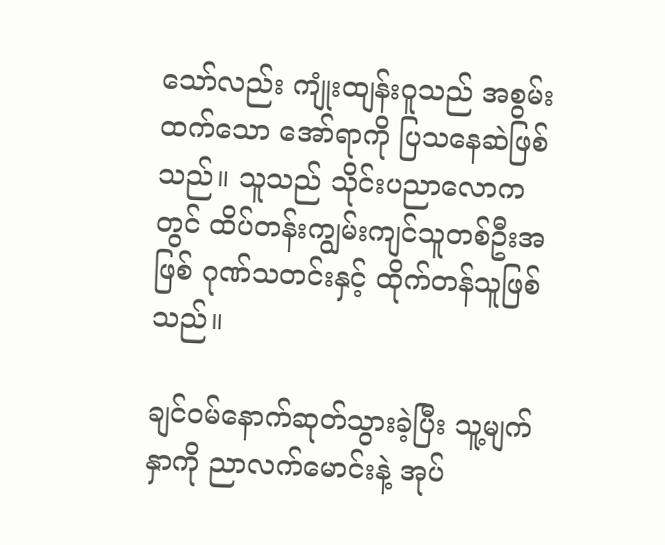သော်လည်း ကျုံးထျန်းဝူသည် အစွမ်းထက်သော အော်ရာကို ပြသနေဆဲဖြစ်သည်။ သူသည် သိုင်းပညာလောကတွင် ထိပ်တန်းကျွမ်းကျင်သူတစ်ဦးအဖြစ် ဂုဏ်သတင်းနှင့် ထိုက်တန်သူဖြစ်သည်။

ချင်ဝမ်နောက်ဆုတ်သွားခဲ့ပြီး သူ့မျက်နှာကို ညာလက်မောင်းနဲ့ အုပ်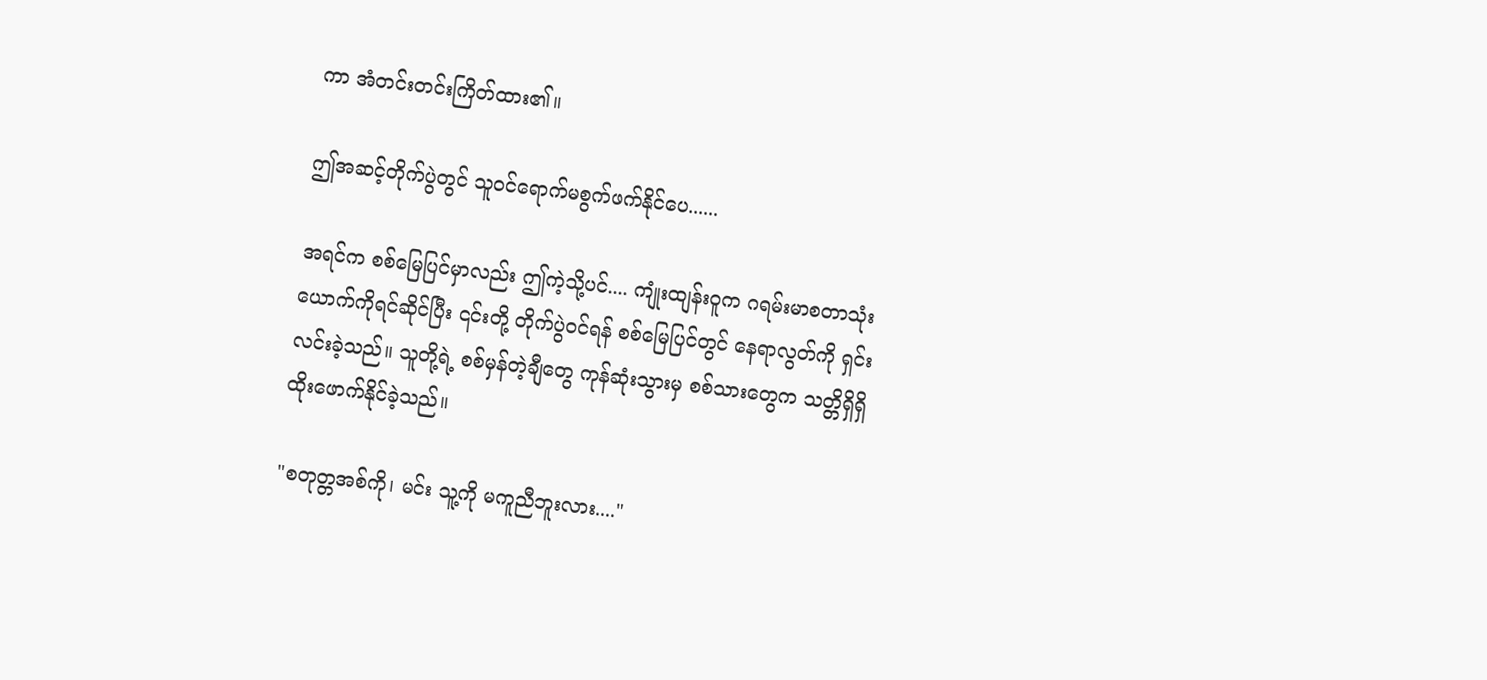ကာ အံတင်းတင်းကြိတ်ထား၏။

ဤအဆင့်တိုက်ပွဲတွင် သူဝင်ရောက်မစွက်ဖက်နိုင်ပေ......

အရင်က စစ်မြေပြင်မှာလည်း ဤကဲ့သို့ပင်.... ကျုံးထျန်းဝူက ဂရမ်းမာစတာသုံးယောက်ကိုရင်ဆိုင်ပြီး ၎င်းတို့ တိုက်ပွဲဝင်ရန် စစ်မြေပြင်တွင် နေရာလွတ်ကို ရှင်းလင်းခဲ့သည်။ သူတို့ရဲ့ စစ်မှန်တဲ့ချီတွေ ကုန်ဆုံးသွားမှ စစ်သားတွေက သတ္တိရှိရှိ ထိုးဖောက်နိုင်ခဲ့သည်။

"စတုတ္တအစ်ကို၊ မင်း သူ့ကို မကူညီဘူးလား...."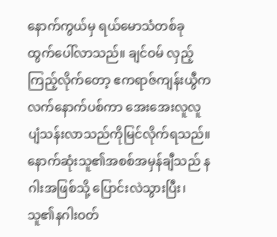နောက်ကွယ်မှ ရယ်မောသံတစ်ခု ထွက်ပေါ်လာသည်။ ချင်ဝမ် လှည့်ကြည့်လိုက်တော့ ဧကရာဇ်ကျန်းယွီက လက်နောက်ပစ်ကာ အေးအေးလူလူ ပျံသန်းလာသည်ကိုမြင်လိုက်ရသည်။ နောက်ဆုံးသူ၏အစစ်အမှန်ချီသည် နဂါးအဖြစ်သို့ ပြောင်းလဲသွားပြီး၊ သူ၏နဂါးဝတ်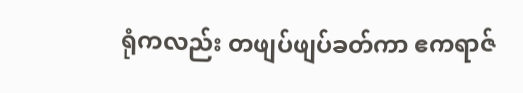ရုံကလည်း တဖျပ်ဖျပ်ခတ်ကာ ဧကရာဇ်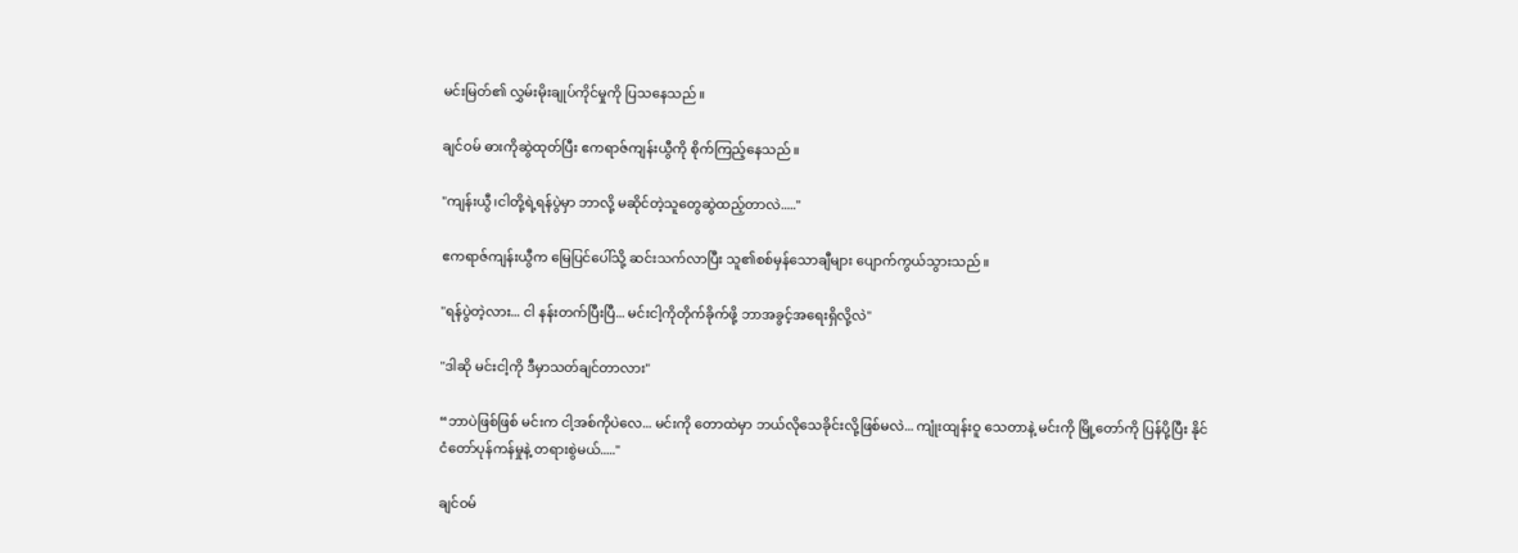မင်းမြတ်၏ လွှမ်းမိုးချုပ်ကိုင်မှုကို ပြသနေသည်။

ချင်ဝမ် ဓားကိုဆွဲထုတ်ပြီး ဧကရာဇ်ကျန်းယွီကို စိုက်ကြည့်နေသည်။

"ကျန်းယွီ၊ငါတို့ရဲ့ရန်ပွဲမှာ ဘာလို့ မဆိုင်တဲ့သူတွေဆွဲထည့်တာလဲ....."

ဧကရာဇ်ကျန်းယွီက မြေပြင်ပေါ်သို့ ဆင်းသက်လာပြီး သူ၏စစ်မှန်သောချီများ ပျောက်ကွယ်သွားသည်။

"ရန်ပွဲတဲ့လား... ငါ နန်းတက်ပြီးပြီ... မင်းငါ့ကိုတိုက်ခိုက်ဖို့ ဘာအခွင့်အရေးရှိလို့လဲ"

"ဒါဆို မင်းငါ့ကို ဒီမှာသတ်ချင်တာလား"

“ဘာပဲဖြစ်ဖြစ် မင်းက ငါ့အစ်ကိုပဲလေ... မင်းကို တောထဲမှာ ဘယ်လိုသေခိုင်းလို့ဖြစ်မလဲ... ကျုံးထျန်းဝူ သေတာနဲ့ မင်းကို မြို့တော်ကို ပြန်ပို့ပြီး နိုင်ငံတော်ပုန်ကန်မှုနဲ့ တရားစွဲမယ်....."

ချင်ဝမ်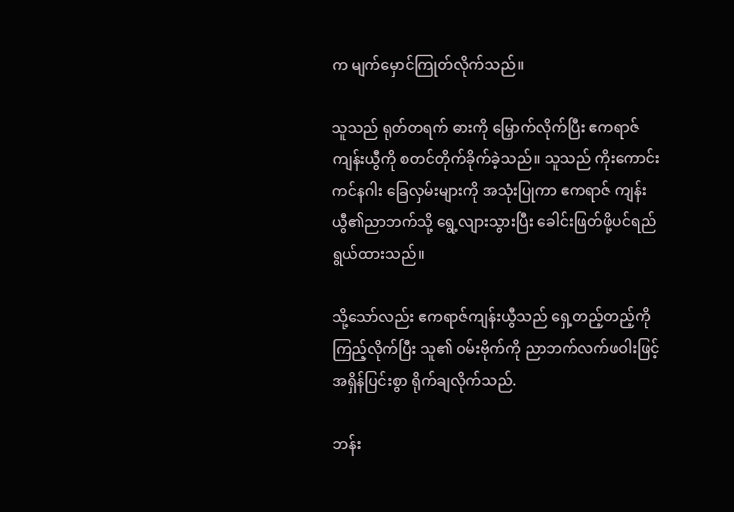က မျက်မှောင်ကြုတ်လိုက်သည်။

သူသည် ရုတ်တရက် ဓားကို မြှောက်လိုက်ပြီး ဧကရာဇ်ကျန်းယွီကို စတင်တိုက်ခိုက်ခဲ့သည်။ သူသည် ကိုးကောင်းကင်နဂါး ခြေလှမ်းများကို အသုံးပြုကာ ဧကရာဇ် ကျန်းယွီ၏ညာဘက်သို့ ရွေ့လျားသွားပြီး ခေါင်းဖြတ်ဖို့ပင်ရည်ရွယ်ထားသည်။

သို့သော်လည်း ဧကရာဇ်ကျန်းယွီသည် ရှေ့တည့်တည့်ကို ကြည့်လိုက်ပြီး သူ၏ ဝမ်းဗိုက်ကို ညာဘက်လက်ဖဝါးဖြင့် အရှိန်ပြင်းစွာ ရိုက်ချလိုက်သည်.

ဘန်း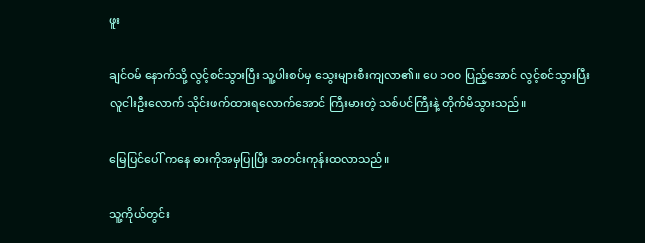ဖူး

ချင်ဝမ် နောက်သို့ လွင့်စင်သွားပြီး သူ့ပါးစပ်မှ သွေးများစီးကျလာ၏။ ပေ ၁၀၀ ပြည့်အောင် လွင့်စင်သွားပြီး လူငါးဦးလောက် သိုင်းဖက်ထားရလောက်အောင် ကြီးမားတဲ့ သစ်ပင်ကြီးနဲ့ တိုက်မိသွားသည်။

မြေပြင်ပေါ် ကနေ ဓားကိုအမှပြုပြီး အတင်းကုန်းထလာသည်။

သူ့ကိုယ်တွင်း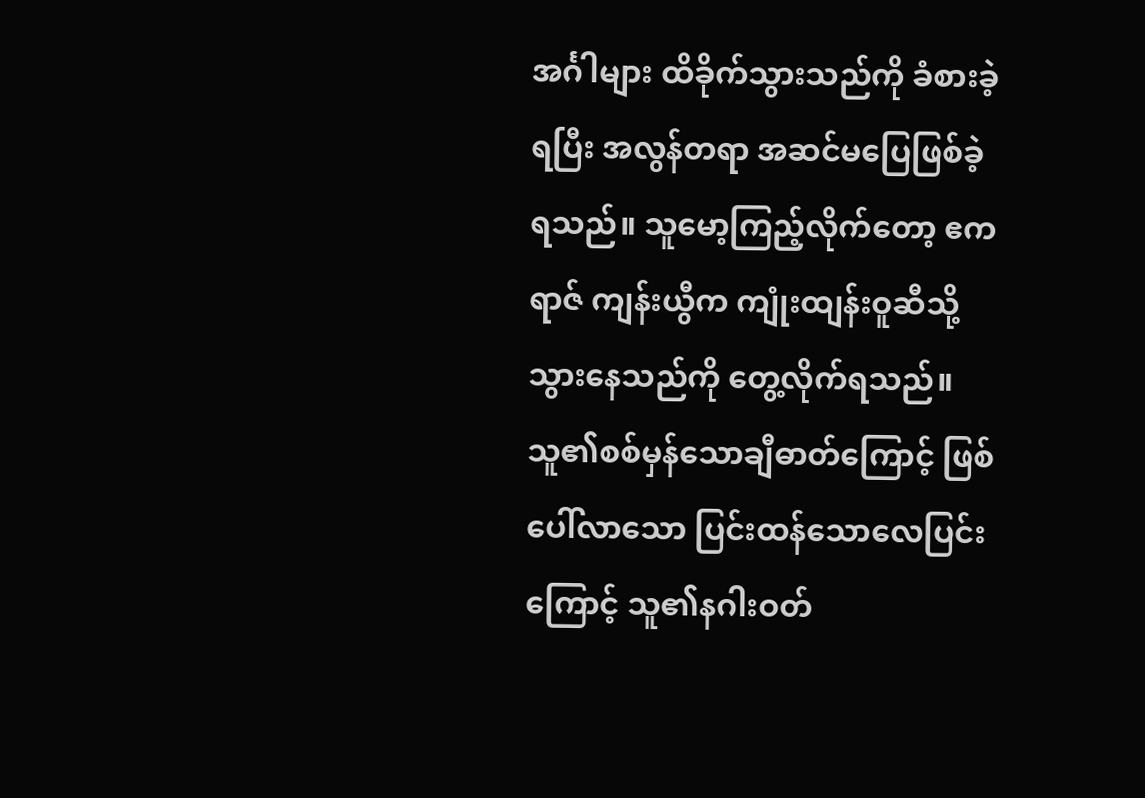အင်္ဂါများ ထိခိုက်သွားသည်ကို ခံစားခဲ့ရပြီး အလွန်တရာ အဆင်မပြေဖြစ်ခဲ့ရသည်။ သူမော့ကြည့်လိုက်တော့ ဧကရာဇ် ကျန်းယွီက ကျုံးထျန်းဝူဆီသို့ သွားနေသည်ကို တွေ့လိုက်ရသည်။ သူ၏စစ်မှန်သောချီဓာတ်ကြောင့် ဖြစ်ပေါ်လာသော ပြင်းထန်သောလေပြင်းကြောင့် သူ၏နဂါးဝတ်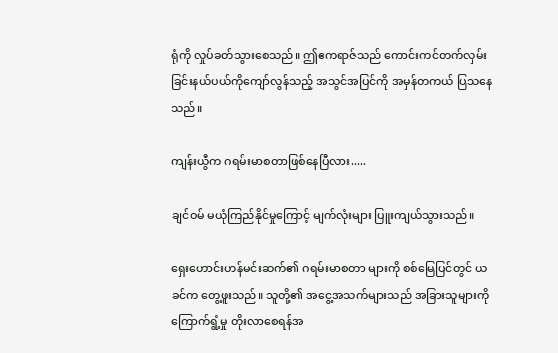ရုံကို လှုပ်ခတ်သွားစေသည်။ ဤဧကရာဇ်သည် ကောင်းကင်တက်လှမ်းခြင်းနယ်ပယ်ကိုကျော်လွန်သည့် အသွင်အပြင်ကို အမှန်တကယ် ပြသနေသည်။

ကျန်းယွီက ဂရမ်းမာစတာဖြစ်နေပြီလား.....

ချင်ဝမ် မယုံကြည်နိုင်မှုကြောင့် မျက်လုံးများ ပြူးကျယ်သွားသည်။

ရှေးဟောင်းဟန်မင်းဆက်၏ ဂရမ်းမာစတာ များကို စစ်မြေပြင်တွင် ယခင်က တွေ့ဖူးသည်။ သူတို့၏ အငွေ့အသက်များသည် အခြားသူများကို ကြောက်ရွံ့မှု တိုးလာစေရန်အ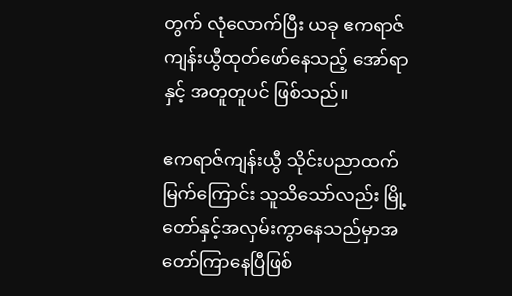တွက် လုံလောက်ပြီး ယခု ဧကရာဇ် ကျန်းယွီထုတ်ဖော်နေသည့် အော်ရာနှင့် အတူတူပင် ဖြစ်သည်။

ဧကရာဇ်ကျန်းယွီ သိုင်းပညာထက်မြက်ကြောင်း သူသိသော်လည်း မြို့တော်နှင့်အလှမ်းကွာနေသည်မှာအတော်ကြာနေပြီဖြစ်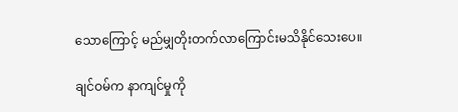သောကြောင့် မည်မျှတိုးတက်လာကြောင်းမသိနိုင်သေးပေ။

ချင်ဝမ်က နာကျင်မှုကို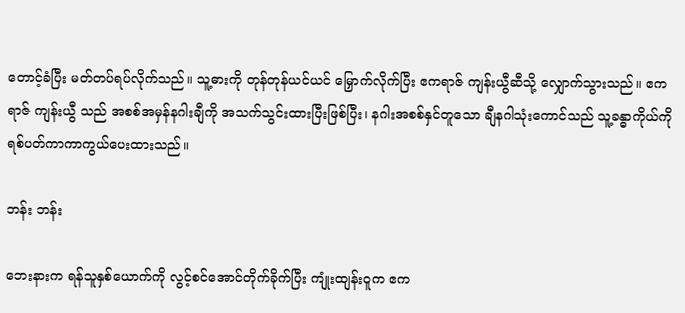တောင့်ခံပြီး မတ်တပ်ရပ်လိုက်သည်။ သူ့ဓားကို တုန်တုန်ယင်ယင် မြှောက်လိုက်ပြီး ဧကရာဇ် ကျန်းယွီဆီသို့ လျှောက်သွားသည်။ ဧကရာဇ် ကျန်းယွီ သည် အစစ်အမှန်နဂါးချီကို အသက်သွင်းထားပြီးဖြစ်ပြီး၊ နဂါးအစစ်နှင်တူသော ချီနဂါသုံးကောင်သည် သူ့ခန္ဓာကိုယ်ကို ရစ်ပတ်ကာကာကွယ်ပေးထားသည်။

ဘန်း ဘန်း

ဘေးနားက ရန်သူနှစ်ယောက်ကို လွင့်စင်အောင်တိုက်ခိုက်ပြီး ကျုံးထျန်းဝူက ဧက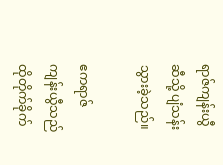ရာဇ်ကျန်းယွီဆီသို့ ပျံသန်းသွားခဲ့သည်။

ဧကရာဇ်ကျန်းယွီသည် ထိုတိုက်ခိုက်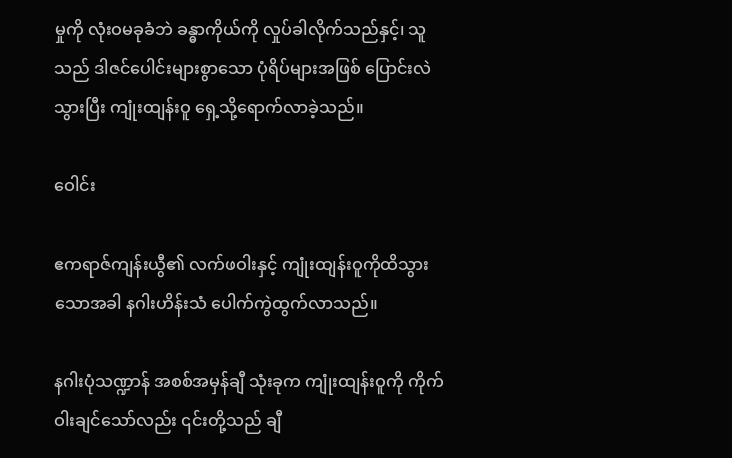မှုကို လုံးဝမခုခံဘဲ ခန္ဓာကိုယ်ကို လှုပ်ခါလိုက်သည်နှင့်၊ သူသည် ဒါဇင်ပေါင်းများစွာသော ပုံရိပ်များအဖြစ် ပြောင်းလဲသွားပြီး ကျုံးထျန်းဝူ ရှေ့သို့ရောက်လာခဲ့သည်။

ဝေါင်း

ဧကရာဇ်ကျန်းယွီ၏ လက်ဖဝါးနှင့် ကျုံးထျန်းဝူကိုထိသွားသောအခါ နဂါးဟိန်းသံ ပေါက်ကွဲထွက်လာသည်။

နဂါးပုံသဏ္ဍာန် အစစ်အမှန်ချီ သုံးခုက ကျုံးထျန်းဝူကို ကိုက်ဝါးချင်သော်လည်း ၎င်းတို့သည် ချီ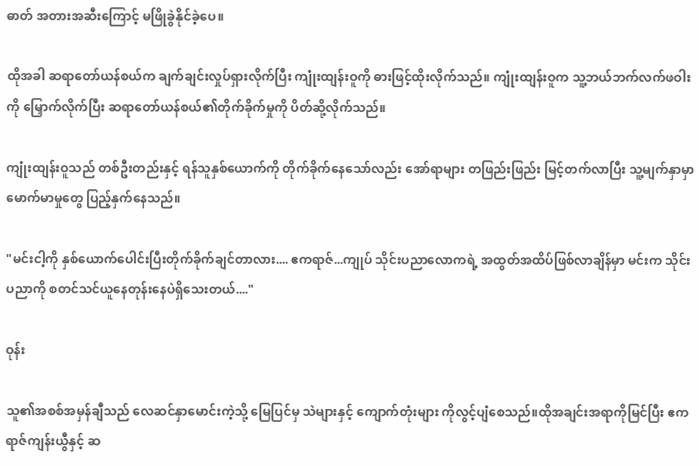ဓာတ် အတားအဆီးကြောင့် မဖြိုခွဲနိုင်ခဲ့ပေ။

ထိုအခါ ဆရာတော်ယန်စယ်က ချက်ချင်းလှုပ်ရှားလိုက်ပြီး ကျုံးထျန်းဝူကို ဓားဖြင့်ထိုးလိုက်သည်။ ကျုံးထျန်းဝူက သူ့ဘယ်ဘက်လက်ဖဝါးကို မြှောက်လိုက်ပြီး ဆရာတော်ယန်စယ်၏တိုက်ခိုက်မှုကို ပိတ်ဆို့လိုက်သည်။

ကျုံးထျန်းဝူသည် တစ်ဦးတည်းနှင့် ရန်သူနှစ်ယောက်ကို တိုက်ခိုက်နေသော်လည်း အော်ရာများ တဖြည်းဖြည်း မြင့်တက်လာပြီး သူ့မျက်နှာမှာ မောက်မာမှုတွေ ပြည့်နှက်နေသည်။

"မင်းငါ့ကို နှစ်ယောက်ပေါင်းပြီးတိုက်ခိုက်ချင်တာလား.... ဧကရာဇ်...ကျုပ် သိုင်းပညာလောကရဲ့ အထွတ်အထိပ်ဖြစ်လာချိန်မှာ မင်းက သိုင်းပညာကို စတင်သင်ယူနေတုန်းနေပဲရှိသေးတယ်...."

ဝုန်း

သူ၏အစစ်အမှန်ချီသည် လေဆင်နှာမောင်းကဲ့သို့ မြေပြင်မှ သဲများနှင့် ကျောက်တုံးများ ကိုလွင့်ပျံစေသည်။ထိုအချင်းအရာကိုမြင်ပြီး ဧကရာဇ်ကျန်းယွီနှင့် ဆ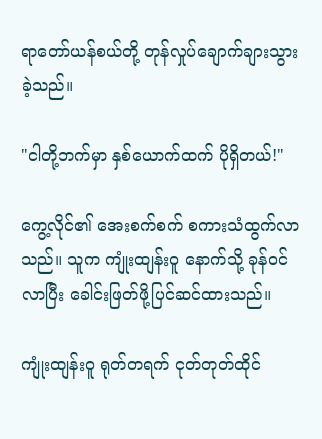ရာတော်ယန်စယ်တို့ တုန်လှုပ်ချောက်ချားသွားခဲ့သည်။

"ငါတို့ဘက်မှာ နှစ်ယောက်ထက် ပိုရှိတယ်!"

ကွေ့လိုင်၏ အေးစက်စက် စကားသံထွက်လာသည်။ သူက ကျုံးထျန်းဝူ နောက်သို့ ခုန်ဝင်လာပြီး ခေါင်းဖြတ်ဖို့ပြင်ဆင်ထားသည်။

ကျုံးထျန်းဝူ ရုတ်တရက် ငုတ်တုတ်ထိုင်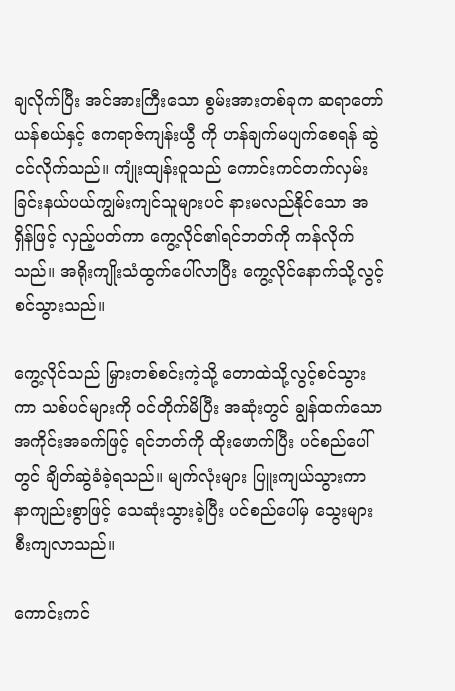ချလိုက်ပြီး အင်အားကြီးသော စွမ်းအားတစ်ခုက ဆရာတော်ယန်စယ်နှင့် ဧကရာဇ်ကျန်းယွီ ကို ဟန်ချက်မပျက်စေရန် ဆွဲငင်လိုက်သည်။ ကျုံးထျန်းဝူသည် ကောင်းကင်တက်လှမ်းခြင်းနယ်ပယ်ကျွမ်းကျင်သူများပင် နားမလည်နိုင်သော အရှိန်ဖြင့် လှည့်ပတ်ကာ ကွေ့လိုင်၏ရင်ဘတ်ကို ကန်လိုက်သည်။ အရိုးကျိုးသံထွက်ပေါ်လာပြီး ကွေ့လိုင်နောက်သို့လွင့်စင်သွားသည်။

ကွေ့လိုင်သည် မြှားတစ်စင်းကဲ့သို့ တောထဲသို့လွင့်စင်သွားကာ သစ်ပင်များကို ဝင်တိုက်မိပြီး အဆုံးတွင် ချွန်ထက်သောအကိုင်းအခက်ဖြင့် ရင်ဘတ်ကို ထိုးဖောက်ပြီး ပင်စည်ပေါ်တွင် ချိတ်ဆွဲခံခဲ့ရသည်။ မျက်လုံးများ ပြူးကျယ်သွားကာ နာကျည်းစွာဖြင့် သေဆုံးသွားခဲ့ပြီး ပင်စည်ပေါ်မှ သွေးများ စီးကျလာသည်။

ကောင်းကင်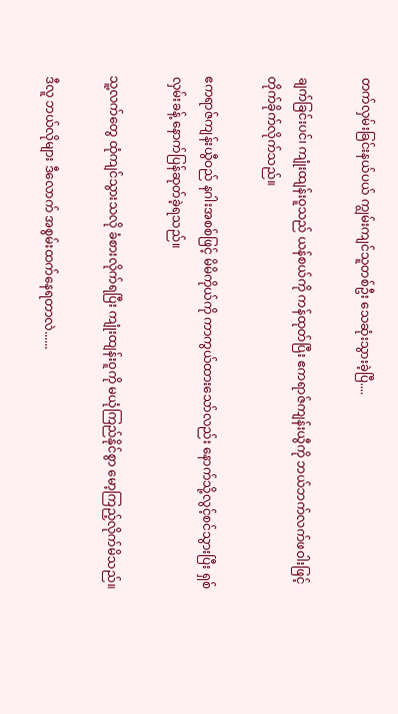တက်လှမ်းခြင်းနယ်ပယ် ကျွမ်းကျင်သူတစ်ဦး သေဆုံးသွားခဲ့ပြီ....

ချက်ခြင်းပင်၊ ကျုံးထျန်းဝူသည် ယန်စယ်ကို ကန်ထုတ်ပြီး ဧကရာဇ်ကျန်းယွီကို ဘယ်ဘက်လက်ဖဝါးဖြင့် တိုက်ခိုက်လိုက်သည်။

ဧကရာဇ်ကျန်းယွီဝည် နဂါးအစစ်ဖြင့် မိမိကိုယ်ကို ကာကွယ်ထားသော်လည်း နောက်သို့လွင့်စင်သွားပြီး ရှစ်လှမ်းခန့် နောက်ပြန်ဆုတ်ခဲ့ရသည်။

သူ့လက်တွေ ထုံကျင်သွားသလို ခံစားလိုက်ရပြီး ကျုံးထျန်းဝူကို မယုံကြည်နိုင်စွာ မော့ကြည့်လိုက်မိသည်။

ဒီလူ ဘယ်လိုများ ဒီလောက် အစွမ်းထက်နေရတာလဲ......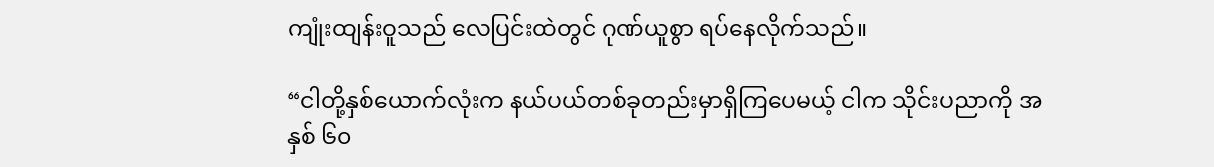ကျုံးထျန်းဝူသည် လေပြင်းထဲတွင် ဂုဏ်ယူစွာ ရပ်နေလိုက်သည်။

“ငါတို့နှစ်ယောက်လုံးက နယ်ပယ်တစ်ခုတည်းမှာရှိကြပေမယ့် ငါက သိုင်းပညာကို အနှစ် ၆၀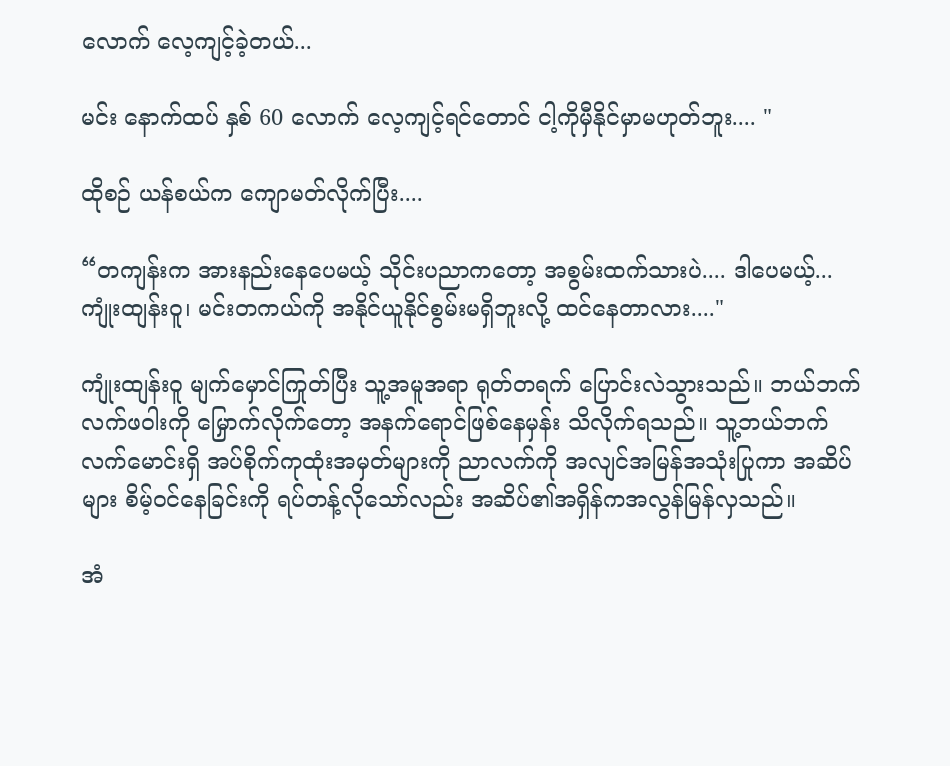လောက် လေ့ကျင့်ခဲ့တယ်...

မင်း နောက်ထပ် နှစ် 60 လောက် လေ့ကျင့်ရင်တောင် ငါ့ကိုမှီနိုင်မှာမဟုတ်ဘူး.... "

ထိုစဉ် ယန်စယ်က ကျောမတ်လိုက်ပြီး....

“တကျန်းက အားနည်းနေပေမယ့် သိုင်းပညာကတော့ အစွမ်းထက်သားပဲ.... ဒါပေမယ့်... ကျုံးထျန်းဝူ၊ မင်းတကယ်ကို အနိုင်ယူနိုင်စွမ်းမရှိဘူးလို့ ထင်နေတာလား...."

ကျုံးထျန်းဝူ မျက်မှောင်ကြုတ်ပြီး သူ့အမူအရာ ရုတ်တရက် ပြောင်းလဲသွားသည်။ ဘယ်ဘက်လက်ဖဝါးကို မြှောက်လိုက်တော့ အနက်ရောင်ဖြစ်နေမှန်း သိလိုက်ရသည်။ သူ့ဘယ်ဘက်လက်မောင်းရှိ အပ်စိုက်ကုထုံးအမှတ်များကို ညာလက်ကို အလျင်အမြန်အသုံးပြုကာ အဆိပ်များ စိမ့်ဝင်နေခြင်းကို ရပ်တန့်လိုသော်လည်း အဆိပ်၏အရှိန်ကအလွန်မြန်လှသည်။

အံ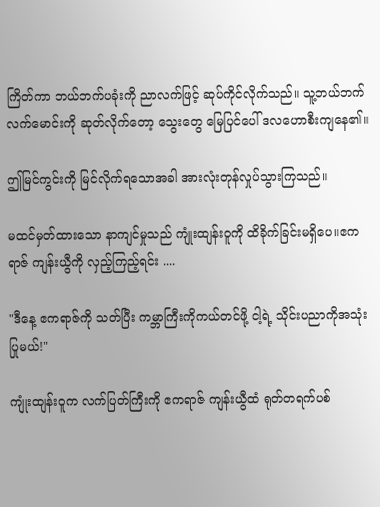ကြိတ်ကာ ဘယ်ဘက်ပခုံးကို ညာလက်ဖြင့် ဆုပ်ကိုင်လိုက်သည်။ သူ့ဘယ်ဘက်လက်မောင်းကို ဆုတ်လိုက်တော့ သွေးတွေ မြေပြင်ပေါ် ဒလဟောစီးကျနေ၏။

ဤမြင်ကွင်းကို မြင်လိုက်ရသောအခါ အားလုံးတုန်လှုပ်သွားကြသည်။

မထင်မှတ်ထားသော နာကျင်မှုသည် ကျုံးထျန်းဝူကို ထိခိုက်ခြင်းမရှိပေ။ဧကရာဇ် ကျန်းယွီကို လှည့်ကြည့်ရင်း ....

"ဒီနေ့ ဧကရာဇ်ကို သတ်ပြီး ကမ္ဘာကြီးကိုကယ်တင်ဖို့ ငါ့ရဲ့ သိုင်းပညာကိုအသုံးပြုမယ်!"

ကျုံးထျန်းဝူက လက်ပြတ်ကြီးကို ဧကရာဇ် ကျန်းယွီထံ ရုတ်တရက်ပစ်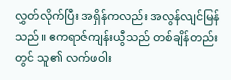လွှတ်လိုက်ပြီး အရှိန်ကလည်း အလွန်လျင်မြန်သည်။ ဧကရာဇ်ကျန်းယွီသည် တစ်ချိန်တည်းတွင် သူ၏ လက်ဖဝါး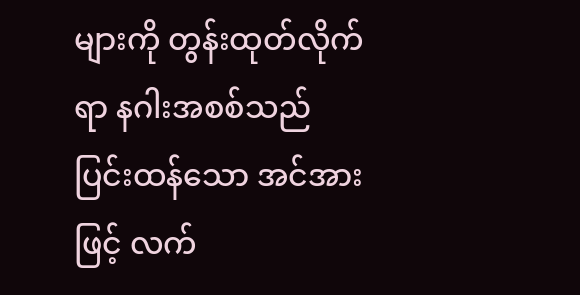များကို တွန်းထုတ်လိုက်ရာ နဂါးအစစ်သည် ပြင်းထန်သော အင်အားဖြင့် လက်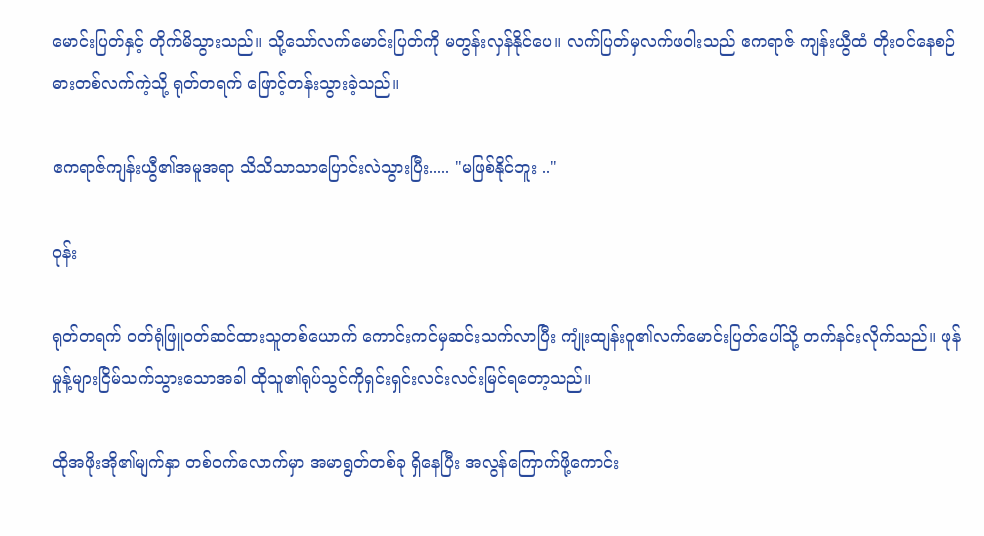မောင်းပြတ်နှင့် တိုက်မိသွားသည်။ သို့သော်လက်မောင်းပြတ်ကို မတွန်းလှန်နိုင်ပေ။ လက်ပြတ်မှလက်ဖဝါးသည် ဧကရာဇ် ကျန်းယွီထံ တိုးဝင်နေစဉ် ဓားတစ်လက်ကဲ့သို့ ရုတ်တရက် ဖြောင့်တန်းသွားခဲ့သည်။

ဧကရာဇ်ကျန်းယွီ၏အမူအရာ သိသိသာသာပြောင်းလဲသွားပြီး..... "မဖြစ်နိုင်ဘူး .."

ဝုန်း

ရုတ်တရက် ဝတ်ရုံဖြူဝတ်ဆင်ထားသူတစ်ယောက် ကောင်းကင်မှဆင်းသက်လာပြီး ကျုံးထျန်းဝူ၏လက်မောင်းပြတ်ပေါ်သို့ တက်နင်းလိုက်သည်။ ဖုန်မှုန့်များငြိမ်သက်သွားသောအခါ ထိုသူ၏ရုပ်သွင်ကိုရှင်းရှင်းလင်းလင်းမြင်ရတော့သည်။

ထိုအဖိုးအို၏မျက်နှာ တစ်ဝက်လောက်မှာ အမာရွတ်တစ်ခု ရှိနေပြီး အလွန်ကြောက်ဖို့ကောင်း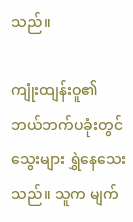သည်။

ကျုံးထျန်းဝူ၏ ဘယ်ဘက်ပခုံးတွင် သွေးများ ရွှဲနေသေးသည်။ သူက မျက်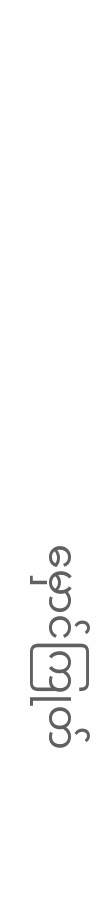မှောင်ကြုတ်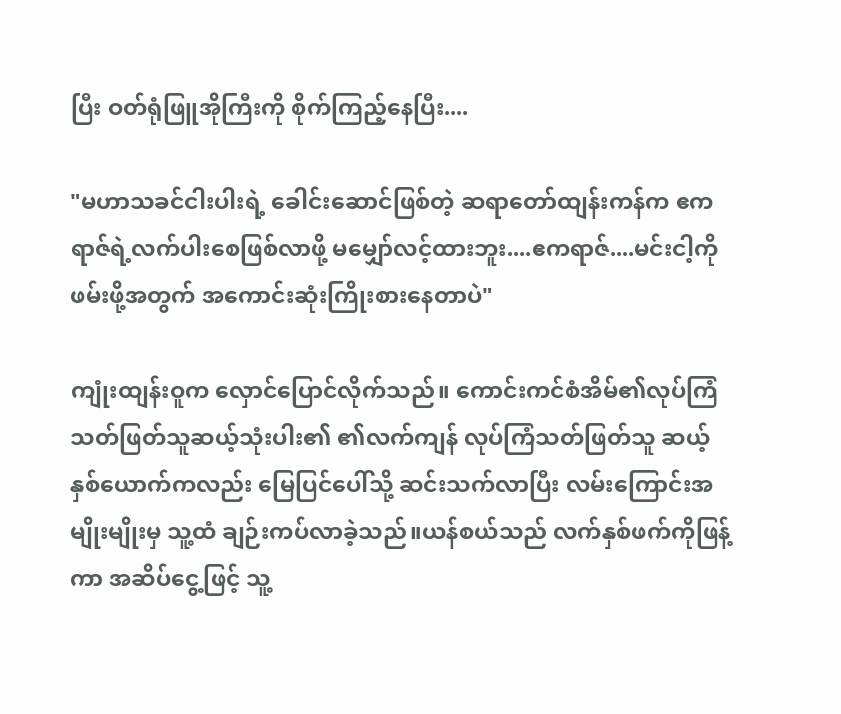ပြီး ဝတ်ရုံဖြူအိုကြီးကို စိုက်ကြည့်နေပြီး....

"မဟာသခင်ငါးပါးရဲ့ ခေါင်းဆောင်ဖြစ်တဲ့ ဆရာတော်ထျန်းကန်က ဧကရာဇ်ရဲ့လက်ပါးစေဖြစ်လာဖို့ မမျှော်လင့်ထားဘူး....ဧကရာဇ်....မင်းငါ့ကိုဖမ်းဖို့အတွက် အကောင်းဆုံးကြိုးစားနေတာပဲ"

ကျုံးထျန်းဝူက လှောင်ပြောင်လိုက်သည်။ ကောင်းကင်စံအိမ်၏လုပ်ကြံသတ်ဖြတ်သူဆယ့်သုံးပါး၏ ၏လက်ကျန် လုပ်ကြံသတ်ဖြတ်သူ ဆယ့်နှစ်ယောက်ကလည်း မြေပြင်ပေါ်သို့ ဆင်းသက်လာပြီး လမ်းကြောင်းအမျိုးမျိုးမှ သူ့ထံ ချဉ်းကပ်လာခဲ့သည်။ယန်စယ်သည် လက်နှစ်ဖက်ကိုဖြန့်ကာ အဆိပ်ငွေ့ဖြင့် သူ့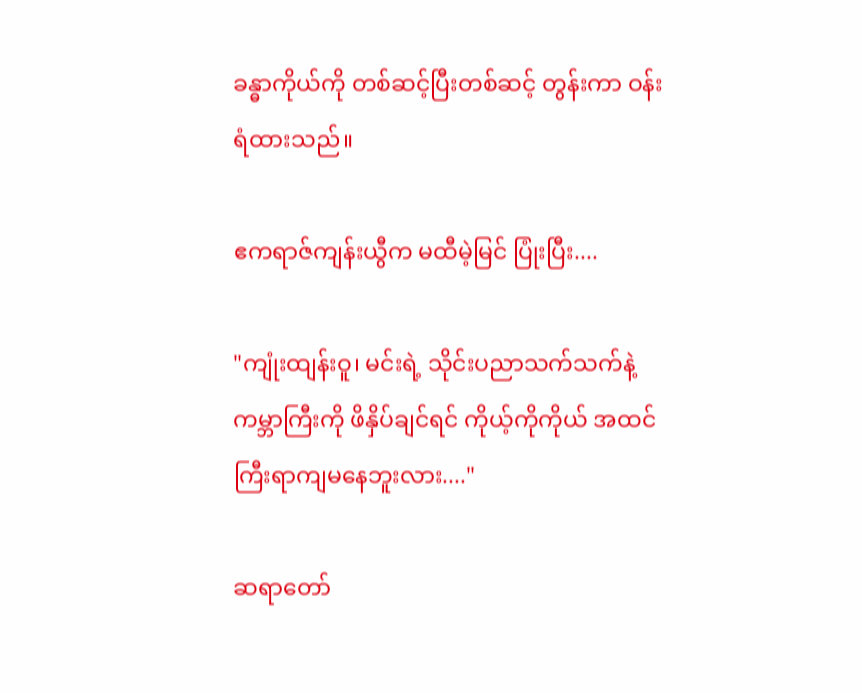ခန္ဓာကိုယ်ကို တစ်ဆင့်ပြီးတစ်ဆင့် တွန်းကာ ဝန်းရံထားသည်။

ဧကရာဇ်ကျန်းယွီက မထီမဲ့မြင် ပြုံးပြီး....

"ကျုံးထျန်းဝူ၊ မင်းရဲ့ သိုင်းပညာသက်သက်နဲ့ ကမ္ဘာကြီးကို ဖိနှိပ်ချင်ရင် ကိုယ့်ကိုကိုယ် အထင်ကြီးရာကျမနေဘူးလား...."

ဆရာတော်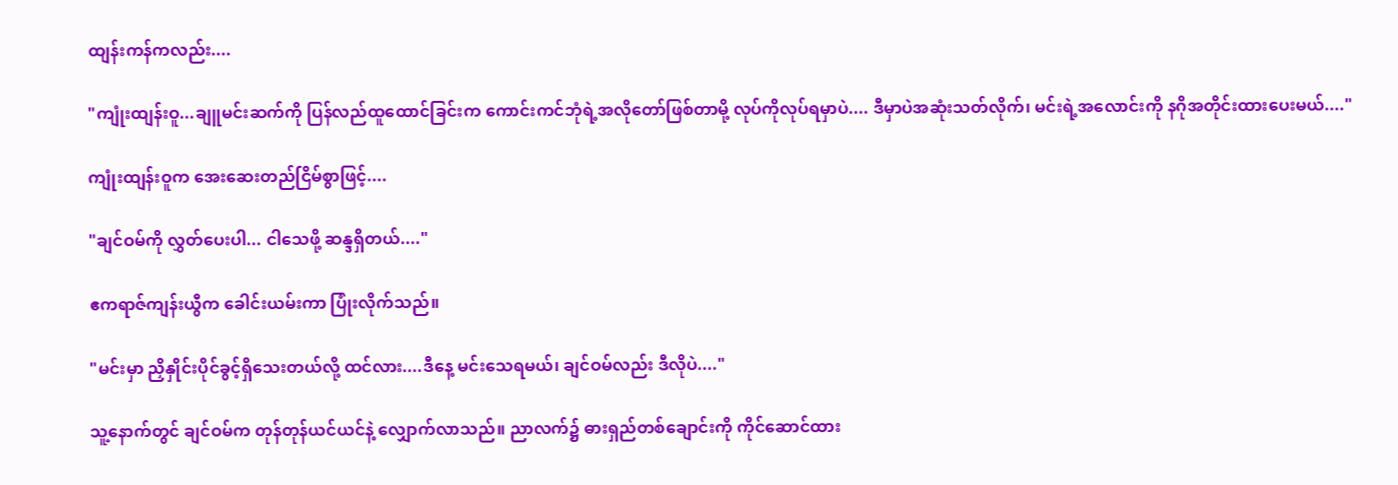ထျန်းကန်ကလည်း....

"ကျုံးထျန်းဝူ...ချူမင်းဆက်ကို ပြန်လည်ထူထောင်ခြင်းက ကောင်းကင်ဘုံရဲ့အလိုတော်ဖြစ်တာမို့ လုပ်ကိုလုပ်ရမှာပဲ.... ဒီမှာပဲအဆုံးသတ်လိုက်၊ မင်းရဲ့အလောင်းကို နဂိုအတိုင်းထားပေးမယ်...."

ကျုံးထျန်းဝူက အေးဆေးတည်ငြိမ်စွာဖြင့်....

"ချင်ဝမ်ကို လွှတ်ပေးပါ... ငါသေဖို့ ဆန္ဒရှိတယ်...."

ဧကရာဇ်ကျန်းယွီက ခေါင်းယမ်းကာ ပြုံးလိုက်သည်။

"မင်းမှာ ညှိနှိုင်းပိုင်ခွင့်ရှိသေးတယ်လို့ ထင်လား....ဒီနေ့ မင်းသေရမယ်၊ ချင်ဝမ်လည်း ဒီလိုပဲ...."

သူ့နောက်တွင် ချင်ဝမ်က တုန်တုန်ယင်ယင်နဲ့ လျှောက်လာသည်။ ညာလက်၌ ဓားရှည်တစ်ချောင်းကို ကိုင်ဆောင်ထား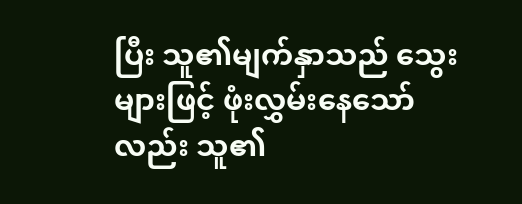ပြီး သူ၏မျက်နှာသည် သွေးများဖြင့် ဖုံးလွှမ်းနေသော်လည်း သူ၏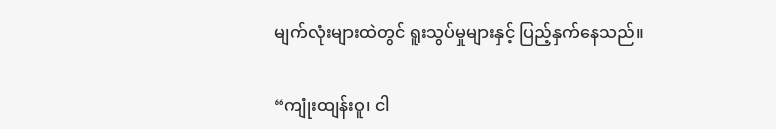မျက်လုံးများထဲတွင် ရူးသွပ်မှုများနှင့် ပြည့်နှက်နေသည်။

“ကျုံးထျန်းဝူ၊ ငါ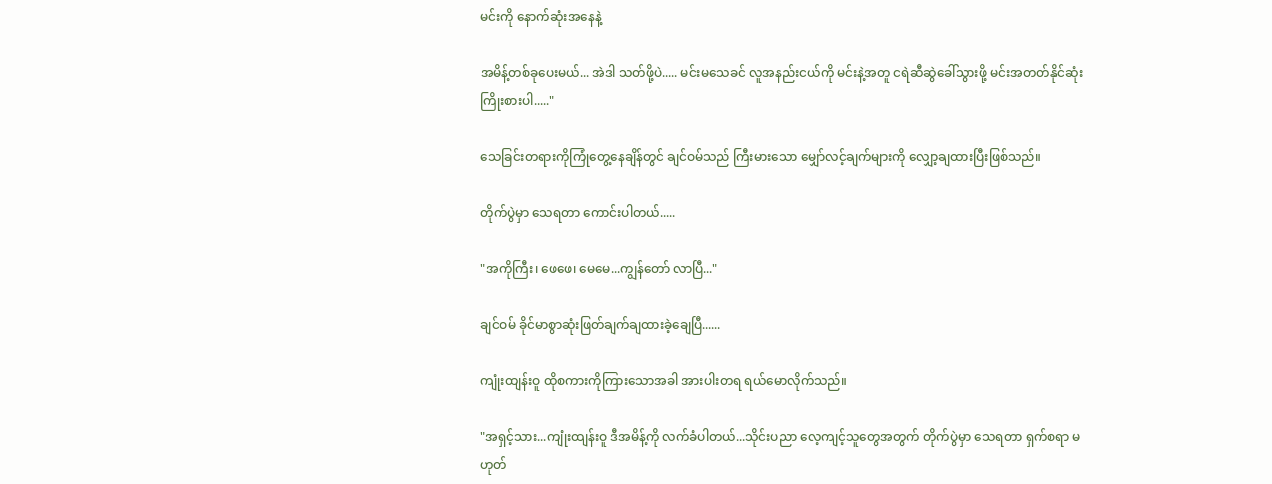မင်းကို နောက်ဆုံးအနေနဲ့

အမိန့်တစ်ခုပေးမယ်... အဲဒါ သတ်ဖို့ပဲ..... မင်းမသေခင် လူအနည်းငယ်ကို မင်းနဲ့အတူ ငရဲဆီဆွဲခေါ်သွားဖို့ မင်းအတတ်နိုင်ဆုံးကြိုးစားပါ....."

သေခြင်းတရားကိုကြုံတွေ့နေချိန်တွင် ချင်ဝမ်သည် ကြီးမားသော မျှော်လင့်ချက်များကို လျှော့ချထားပြီးဖြစ်သည်။

တိုက်ပွဲမှာ သေရတာ ကောင်းပါတယ်.....

"အကိုကြီး၊ ဖေဖေ၊ မေမေ...ကျွန်တော် လာပြီ..."

ချင်ဝမ် ခိုင်မာစွာဆုံးဖြတ်ချက်ချထားခဲ့ချေပြီ......

ကျုံးထျန်းဝူ ထိုစကားကိုကြားသောအခါ အားပါးတရ ရယ်မောလိုက်သည်။

"အရှင့်သား...ကျုံးထျန်းဝူ ဒီအမိန့်ကို လက်ခံပါတယ်...သိုင်းပညာ လေ့ကျင့်သူတွေအတွက် တိုက်ပွဲမှာ သေရတာ ရှက်စရာ မဟုတ်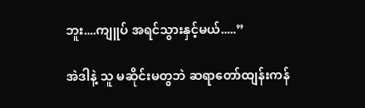ဘူး....ကျူပ် အရင်သွားနှင့်မယ်.....”

အဲဒါနဲ့ သူ မဆိုင်းမတွဘဲ ဆရာတော်ထျန်းကန်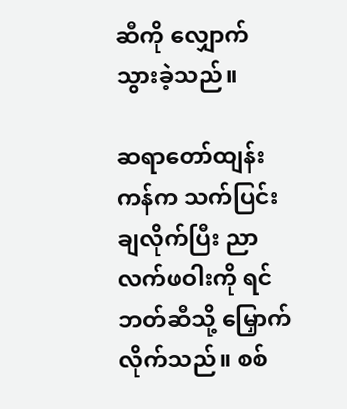ဆီကို လျှောက်သွားခဲ့သည်။

ဆရာတော်ထျန်းကန်က သက်ပြင်းချလိုက်ပြီး ညာလက်ဖဝါးကို ရင်ဘတ်ဆီသို့ မြှောက်လိုက်သည်။ စစ်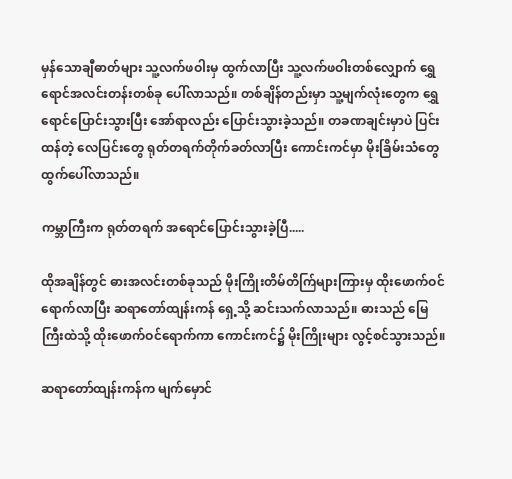မှန်သောချီဓာတ်များ သူ့လက်ဖဝါးမှ ထွက်လာပြီး သူ့လက်ဖဝါးတစ်လျှောက် ရွှေရောင်အလင်းတန်းတစ်ခု ပေါ်လာသည်။ တစ်ချိန်တည်းမှာ သူ့မျက်လုံးတွေက ရွှေရောင်ပြောင်းသွားပြီး အော်ရာလည်း ပြောင်းသွားခဲ့သည်။ တခဏချင်းမှာပဲ ပြင်းထန်တဲ့ လေပြင်းတွေ ရုတ်တရက်တိုက်ခတ်လာပြီး ကောင်းကင်မှာ မိုးခြိမ်းသံတွေ ထွက်ပေါ်လာသည်။

ကမ္ဘာကြီးက ရုတ်တရက် အရောင်ပြောင်းသွားခဲ့ပြီ.....

ထိုအချိန်တွင် ဓားအလင်းတစ်ခုသည် မိုးကြိုးတိမ်တိက်ြများကြားမှ ထိုးဖောက်ဝင်ရောက်လာပြီး ဆရာတော်ထျန်းကန် ရှေ့သို့ ဆင်းသက်လာသည်။ ဓားသည် မြေကြီးထဲသို့ ထိုးဖောက်ဝင်ရောက်ကာ ကောင်းကင်၌ မိုးကြိုးများ လွင့်စင်သွားသည်။

ဆရာတော်ထျန်းကန်က မျက်မှောင်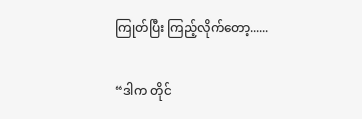ကြုတ်ပြီး ကြည့်လိုက်တော့......

“ဒါက တိုင်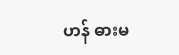ဟန် ဓားမ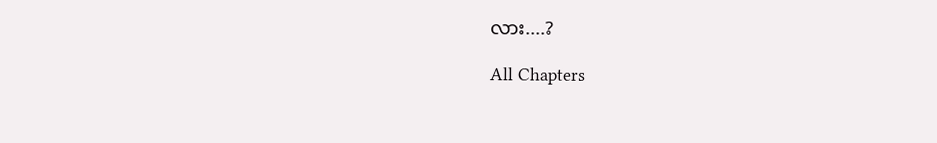လား....?

All Chapters